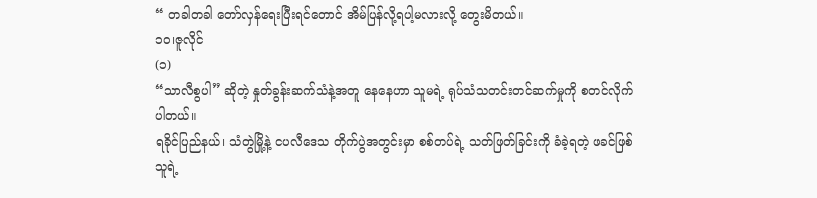“ တခါတခါ တော်လှန်ရေးပြီးရင်တောင် အိမ်ပြန်လို့ရပါ့မလားလို့ တွေးမိတယ်။
၁၀၊ဇူလိုင်
(၁)
“သာလီစွပါ” ဆိုတဲ့ နှုတ်ခွန်းဆက်သံနဲ့အတူ နေနေဟာ သူမရဲ့ ရုပ်သံသတင်းတင်ဆက်မှုကို စတင်လိုက်ပါတယ်။
ရခိုင်ပြည်နယ်၊ သံတွဲမြို့နဲ့ ငပလီဒေသ တိုက်ပွဲအတွင်းမှာ စစ်တပ်ရဲ့ သတ်ဖြတ်ခြင်းကို ခံခဲ့ရတဲ့ ဖခင်ဖြစ်သူရဲ့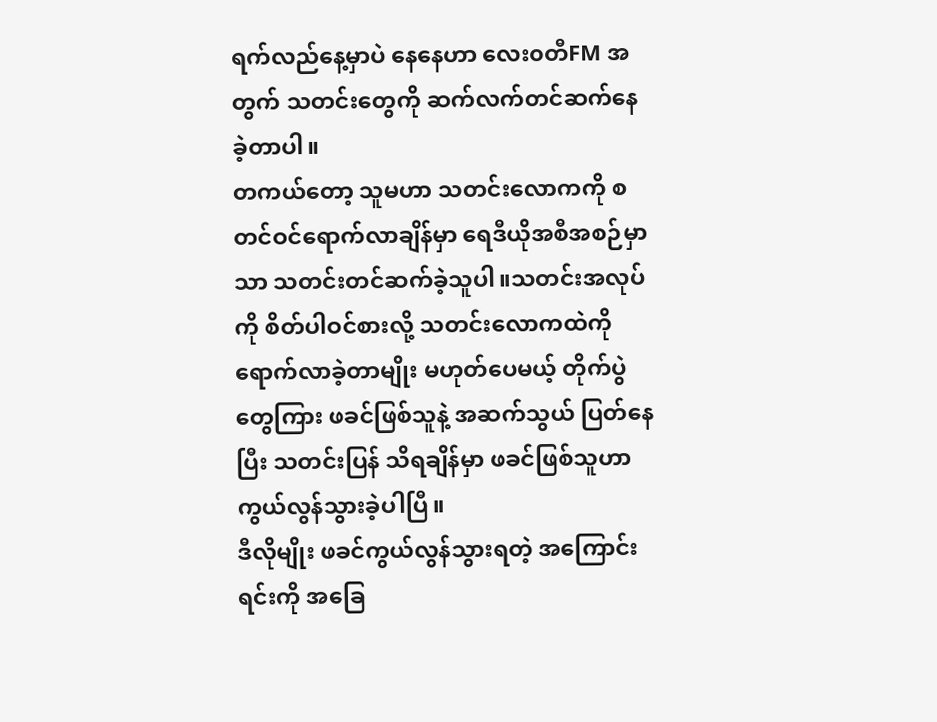ရက်လည်နေ့မှာပဲ နေနေဟာ လေး၀တီFM အတွက် သတင်းတွေကို ဆက်လက်တင်ဆက်နေခဲ့တာပါ။
တကယ်တော့ သူမဟာ သတင်းလောကကို စတင်ဝင်ရောက်လာချိန်မှာ ရေဒီယိုအစီအစဉ်မှာသာ သတင်းတင်ဆက်ခဲ့သူပါ။သတင်းအလုပ်ကို စိတ်ပါဝင်စားလို့ သတင်းလောကထဲကို ရောက်လာခဲ့တာမျိုး မဟုတ်ပေမယ့် တိုက်ပွဲတွေကြား ဖခင်ဖြစ်သူနဲ့ အဆက်သွယ် ပြတ်နေပြီး သတင်းပြန် သိရချိန်မှာ ဖခင်ဖြစ်သူဟာ ကွယ်လွန်သွားခဲ့ပါပြီ။
ဒီလိုမျိုး ဖခင်ကွယ်လွန်သွားရတဲ့ အကြောင်းရင်းကို အခြေ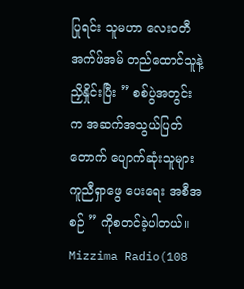ပြုရင်း သူမဟာ လေးဝတီအက်ဖ်အမ် တည်ထောင်သူနဲ့ ညှိနှိုင်းပြီး ” စစ်ပွဲအတွင်းက အဆက်အသွယ်ပြတ်တောက် ပျောက်ဆုံးသူများ ကူညီရှာဖွေ ပေးရေး အစီအစဉ် ” ကိုစတင်ခဲ့ပါတယ်။
Mizzima Radio(108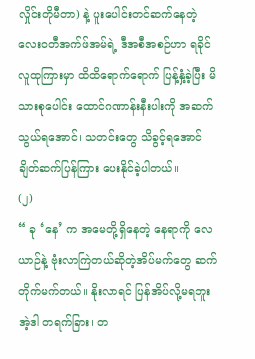လှိုင်းတိုမီတာ) နဲ့ ပူးပေါင်းတင်ဆက်နေတဲ့ လေးဝတီအက်ဖ်အမ်ရဲ့ ဒီအစီအစဉ်ဟာ ရခိုင်လူထုကြားမှာ ထိထိရောက်ရောက် ပြန့်နှံ့ခဲ့ပြီး မိသားစုပေါင်း ထောင်ဂဏာန်းနီးပါးကို အဆက်သွယ်ရအောင်၊ သတင်းတွေ သိခွင့်ရအောင် ချိတ်ဆက်ပြန်ကြား ပေးနိုင်ခဲ့ပါတယ်။
(၂)
“ ခု ‘နေ’ က အမေတို့ရှိနေတဲ့ နေရာကို လေယာဉ်နဲ့ ဗုံးလာကြဲတယ်ဆိုတဲ့အိပ်မက်တွေ ဆက်တိုက်မက်တယ်။ နိုးလာရင် ပြန်အိပ်လို့မရဘူး အဲ့ဒါ တရက်ခြား၊ တ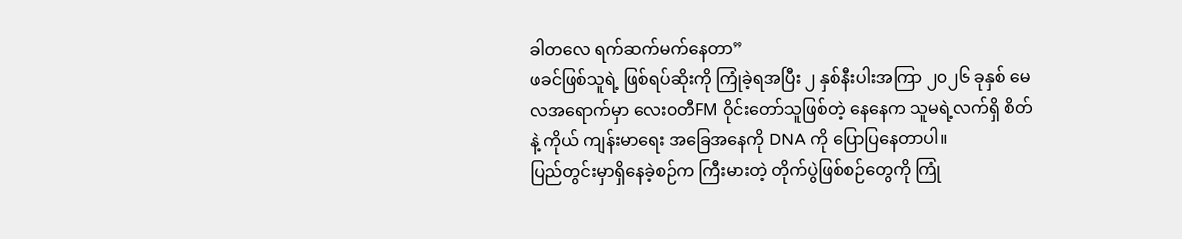ခါတလေ ရက်ဆက်မက်နေတာ”
ဖခင်ဖြစ်သူရဲ့ ဖြစ်ရပ်ဆိုးကို ကြုံခဲ့ရအပြီး ၂ နှစ်နီးပါးအကြာ ၂၀၂၆ ခုနှစ် မေလအရောက်မှာ လေး၀တီFM ဝိုင်းတော်သူဖြစ်တဲ့ နေနေက သူမရဲ့လက်ရှိ စိတ်နဲ့ ကိုယ် ကျန်းမာရေး အခြေအနေကို DNA ကို ပြောပြနေတာပါ။
ပြည်တွင်းမှာရှိနေခဲ့စဉ်က ကြီးမားတဲ့ တိုက်ပွဲဖြစ်စဉ်တွေကို ကြုံ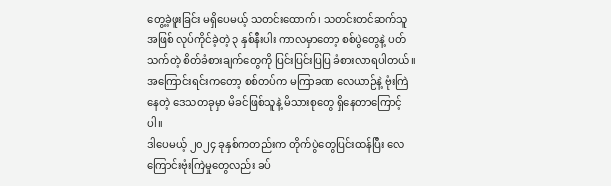တွေ့ခဲ့ဖူးခြင်း မရှိပေမယ့် သတင်းထောက်၊ သတင်းတင်ဆက်သူအဖြစ် လုပ်ကိုင်ခဲ့တဲ့ ၃ နှစ်နီးပါး ကာလမှာတော့ စစ်ပွဲတွေနဲ့ ပတ်သက်တဲ့ စိတ်ခံစားချက်တွေကို ပြင်းပြင်းပြပြ ခံစားလာရပါတယ်။
အကြောင်းရင်းကတော့ စစ်တပ်က မကြာခဏ လေယာဉ်နဲ့ ဗုံးကြဲနေတဲ့ ဒေသတခုမှာ မိခင်ဖြစ်သူနဲ့ မိသားစုတွေ ရှိနေတာကြောင့်ပါ။
ဒါပေမယ့် ၂၀၂၄ ခုနှစ်ကတည်းက တိုက်ပွဲတွေပြင်းထန်ပြီး လေကြောင်းဗုံးကြဲမှုတွေလည်း ခပ်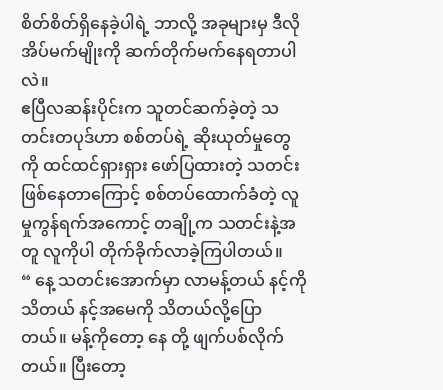စိတ်စိတ်ရှိနေခဲ့ပါရဲ့ ဘာလို့ အခုများမှ ဒီလိုအိပ်မက်မျိုးကို ဆက်တိုက်မက်နေရတာပါလဲ။
ဧပြီလဆန်းပိုင်းက သူတင်ဆက်ခဲ့တဲ့ သတင်းတပုဒ်ဟာ စစ်တပ်ရဲ့ ဆိုးယုတ်မှုတွေကို ထင်ထင်ရှားရှား ဖော်ပြထားတဲ့ သတင်းဖြစ်နေတာကြောင့် စစ်တပ်ထောက်ခံတဲ့ လူမှုကွန်ရက်အကောင့် တချို့က သတင်းနဲ့အတူ လူကိုပါ တိုက်ခိုက်လာခဲ့ကြပါတယ်။
“ နေ့ သတင်းအောက်မှာ လာမန့်တယ် နင့်ကိုသိတယ် နင့်အမေကို သိတယ်လို့ပြောတယ်။ မန့်ကိုတော့ နေ တို့ ဖျက်ပစ်လိုက်တယ်။ ပြီးတော့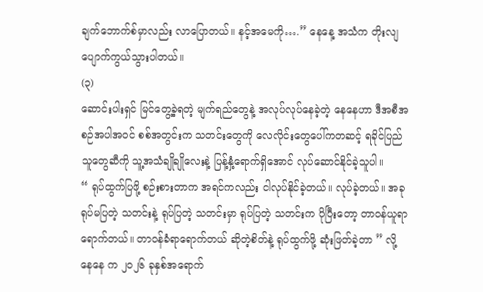ချက်ဘောက်စ်မှာလည်း လာပြောတယ်။ နင့်အမေကို….” နေနေ့ အသံက တိုးလျပျောက်ကွယ်သွားပါတယ်။
(၃)
ဆောင်းပါးရှင် မြင်တွေ့ခဲ့ရတဲ့ မျက်ရည်တွေနဲ့ အလုပ်လုပ်နေခဲ့တဲ့ နေနေဟာ ဒီအစီအစဉ်အပါအဝင် စစ်အတွင်းက သတင်းတွေကို လေလိုင်းတွေပေါ်ကတဆင့် ရခိုင်ပြည်သူတွေဆီကို သူ့အသံချိုချိုလေးနဲ့ ပြန့်နှံ့ရောက်ရှိအောင် လုပ်ဆောင်နိုင်ခဲ့သူပါ။
“ ရုပ်ထွက်ပြဖို့ စဉ်းစားတာက အရင်ကလည်း ငါလုပ်နိုင်ခဲ့တယ်။ လုပ်ခဲ့တယ်။ အခု ရုပ်မပြတဲ့ သတင်းနဲ့ ရုပ်ပြတဲ့ သတင်းမှာ ရုပ်ပြတဲ့ သတင်းက ပိုပြီးတော့ တာဝန်ယူရာရောက်တယ်။ တာဝန်ခံရာရောက်တယ် ဆိုတဲ့စိတ်နဲ့ ရုပ်ထွက်ဖို့ ဆုံးဖြတ်ခဲ့တာ ” လို့ နေနေ က ၂၀၂၆ ခုနှစ်အရောက်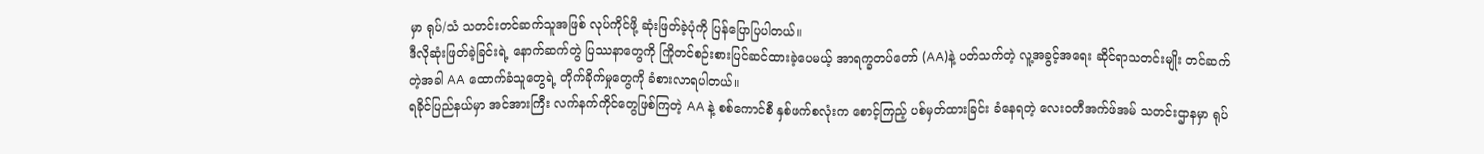မှာ ရုပ်/သံ သတင်းတင်ဆက်သူအဖြစ် လုပ်ကိုင်ဖို့ ဆုံးဖြတ်ခဲ့ပုံကို ပြန်ပြောပြပါတယ်။
ဒီလိုဆုံးဖြတ်ခဲ့ခြင်းရဲ့ နောက်ဆက်တွဲ ပြဿနာတွေကို ကြိုတင်စဉ်းစားပြင်ဆင်ထားခဲ့ပေမယ့် အာရက္ခတပ်တော် (AA)နဲ့ ပတ်သက်တဲ့ လူ့အခွင့်အရေး ဆိုင်ရာသတင်းမျိုး တင်ဆက်တဲ့အခါ AA ထောက်ခံသူတွေရဲ့ တိုက်ခိုက်မှုတွေကို ခံစားလာရပါတယ်။
ရခိုင်ပြည်နယ်မှာ အင်အားကြီး လက်နက်ကိုင်တွေဖြစ်ကြတဲ့ AA နဲ့ စစ်ကောင်စီ နှစ်ဖက်စလုံးက စောင့်ကြည့် ပစ်မှတ်ထားခြင်း ခံနေရတဲ့ လေးဝတီအက်ဖ်အမ် သတင်းဌာနမှာ ရုပ်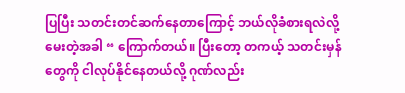ပြပြီး သတင်းတင်ဆက်နေတာကြောင့် ဘယ်လိုခံစားရလဲလို့ မေးတဲ့အခါ “ ကြောက်တယ်။ ပြီးတော့ တကယ့် သတင်းမှန်တွေကို ငါလုပ်နိုင်နေတယ်လို့ ဂုဏ်လည်း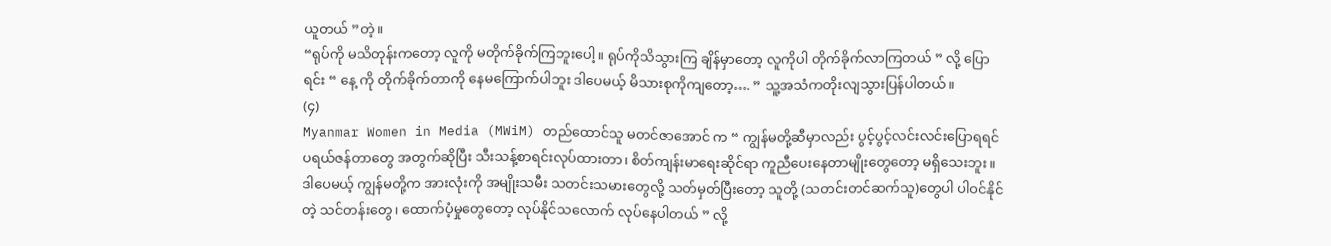ယူတယ် ”တဲ့။
“ရုပ်ကို မသိတုန်းကတော့ လူကို မတိုက်ခိုက်ကြဘူးပေါ့။ ရုပ်ကိုသိသွားကြ ချိန်မှာတော့ လူကိုပါ တိုက်ခိုက်လာကြတယ် ” လို့ ပြောရင်း “ နေ့ ကို တိုက်ခိုက်တာကို နေမကြောက်ပါဘူး ဒါပေမယ့် မိသားစုကိုကျတော့…. ” သူ့အသံကတိုးလျသွားပြန်ပါတယ်။
(၄)
Myanmar Women in Media (MWiM) တည်ထောင်သူ မတင်ဇာအောင် က “ ကျွန်မတို့ဆီမှာလည်း ပွင့်ပွင့်လင်းလင်းပြောရရင် ပရယ်ဇန်တာတွေ အတွက်ဆိုပြီး သီးသန့်စာရင်းလုပ်ထားတာ၊ စိတ်ကျန်းမာရေးဆိုင်ရာ ကူညီပေးနေတာမျိုးတွေတော့ မရှိသေးဘူး။ ဒါပေမယ့် ကျွန်မတို့က အားလုံးကို အမျိုးသမီး သတင်းသမားတွေလို့ သတ်မှတ်ပြီးတော့ သူတို့ (သတင်းတင်ဆက်သူ)တွေပါ ပါဝင်နိုင်တဲ့ သင်တန်းတွေ၊ ထောက်ပံ့မှုတွေတော့ လုပ်နိုင်သလောက် လုပ်နေပါတယ် ” လို့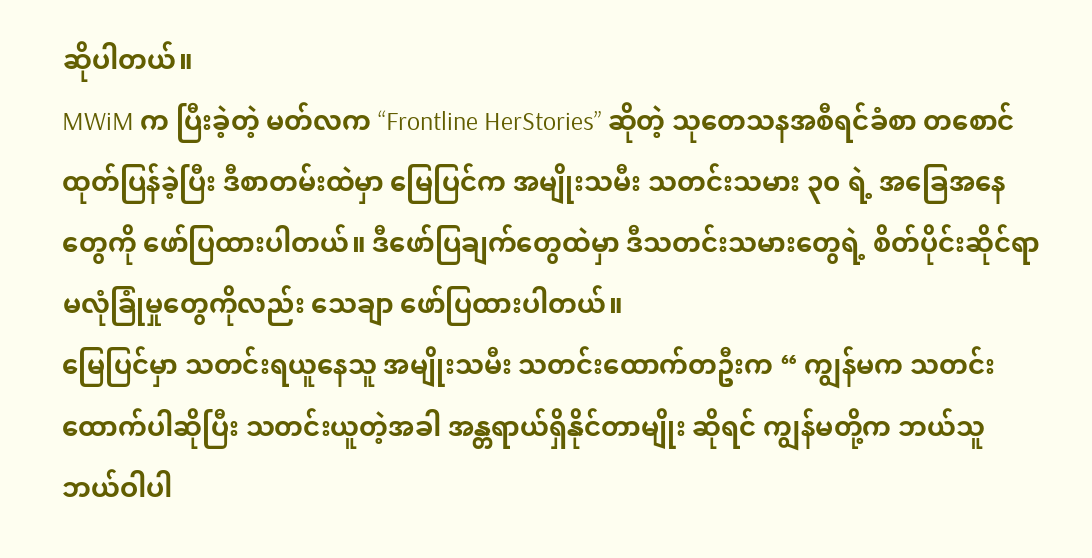ဆိုပါတယ်။
MWiM က ပြီးခဲ့တဲ့ မတ်လက “Frontline HerStories” ဆိုတဲ့ သုတေသနအစီရင်ခံစာ တစောင် ထုတ်ပြန်ခဲ့ပြီး ဒီစာတမ်းထဲမှာ မြေပြင်က အမျိုးသမီး သတင်းသမား ၃၀ ရဲ့ အခြေအနေတွေကို ဖော်ပြထားပါတယ်။ ဒီဖော်ပြချက်တွေထဲမှာ ဒီသတင်းသမားတွေရဲ့ စိတ်ပိုင်းဆိုင်ရာ မလုံခြုံမှုတွေကိုလည်း သေချာ ဖော်ပြထားပါတယ်။
မြေပြင်မှာ သတင်းရယူနေသူ အမျိုးသမီး သတင်းထောက်တဦးက “ ကျွန်မက သတင်းထောက်ပါဆိုပြီး သတင်းယူတဲ့အခါ အန္တရာယ်ရှိနိုင်တာမျိုး ဆိုရင် ကျွန်မတို့က ဘယ်သူ ဘယ်ဝါပါ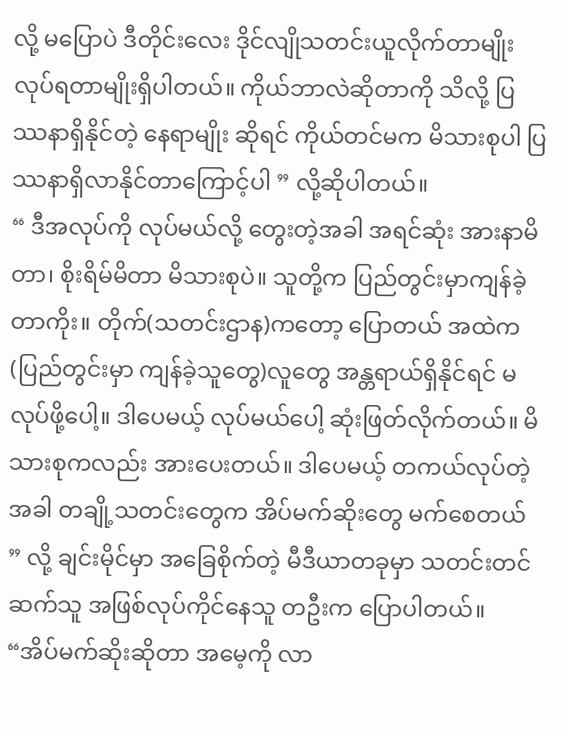လို့ မပြောပဲ ဒီတိုင်းလေး ဒိုင်လျိုသတင်းယူလိုက်တာမျိုး လုပ်ရတာမျိုးရှိပါတယ်။ ကိုယ်ဘာလဲဆိုတာကို သိလို့ ပြဿနာရှိနိုင်တဲ့ နေရာမျိုး ဆိုရင် ကိုယ်တင်မက မိသားစုပါ ပြဿနာရှိလာနိုင်တာကြောင့်ပါ ” လို့ဆိုပါတယ်။
“ ဒီအလုပ်ကို လုပ်မယ်လို့ တွေးတဲ့အခါ အရင်ဆုံး အားနာမိတာ၊ စိုးရိမ်မိတာ မိသားစုပဲ။ သူတို့က ပြည်တွင်းမှာကျန်ခဲ့တာကိုး။ တိုက်(သတင်းဌာန)ကတော့ ပြောတယ် အထဲက (ပြည်တွင်းမှာ ကျန်ခဲ့သူတွေ)လူတွေ အန္တရာယ်ရှိနိုင်ရင် မလုပ်ဖို့ပေါ့။ ဒါပေမယ့် လုပ်မယ်ပေါ့ ဆုံးဖြတ်လိုက်တယ်။ မိသားစုကလည်း အားပေးတယ်။ ဒါပေမယ့် တကယ်လုပ်တဲ့အခါ တချို့သတင်းတွေက အိပ်မက်ဆိုးတွေ မက်စေတယ် ” လို့ ချင်းမိုင်မှာ အခြေစိုက်တဲ့ မီဒီယာတခုမှာ သတင်းတင်ဆက်သူ အဖြစ်လုပ်ကိုင်နေသူ တဦးက ပြောပါတယ်။
“အိပ်မက်ဆိုးဆိုတာ အမေ့ကို လာ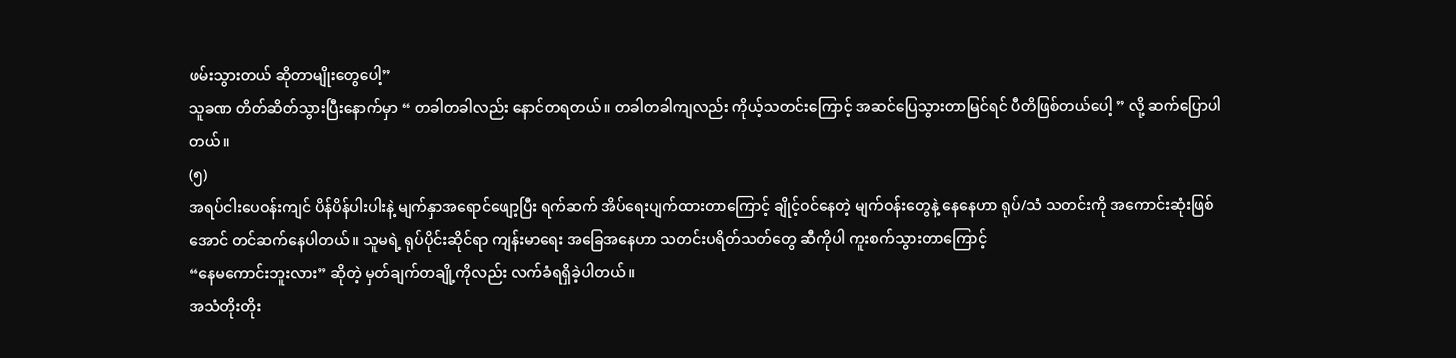ဖမ်းသွားတယ် ဆိုတာမျိုးတွေပေါ့”
သူခဏ တိတ်ဆိတ်သွားပြီးနောက်မှာ “ တခါတခါလည်း နောင်တရတယ်။ တခါတခါကျလည်း ကိုယ့်သတင်းကြောင့် အဆင်ပြေသွားတာမြင်ရင် ပီတိဖြစ်တယ်ပေါ့ ” လို့ ဆက်ပြောပါတယ်။
(၅)
အရပ်ငါးပေဝန်းကျင် ပိန်ပိန်ပါးပါးနဲ့ မျက်နှာအရောင်ဖျော့ပြီး ရက်ဆက် အိပ်ရေးပျက်ထားတာကြောင့် ချိုင့်ဝင်နေတဲ့ မျက်ဝန်းတွေနဲ့ နေနေဟာ ရုပ်/သံ သတင်းကို အကောင်းဆုံးဖြစ်အောင် တင်ဆက်နေပါတယ်။ သူမရဲ့ ရုပ်ပိုင်းဆိုင်ရာ ကျန်းမာရေး အခြေအနေဟာ သတင်းပရိတ်သတ်တွေ ဆီကိုပါ ကူးစက်သွားတာကြောင့်
“နေမကောင်းဘူးလား” ဆိုတဲ့ မှတ်ချက်တချို့ကိုလည်း လက်ခံရရှိခဲ့ပါတယ်။
အသံတိုးတိုး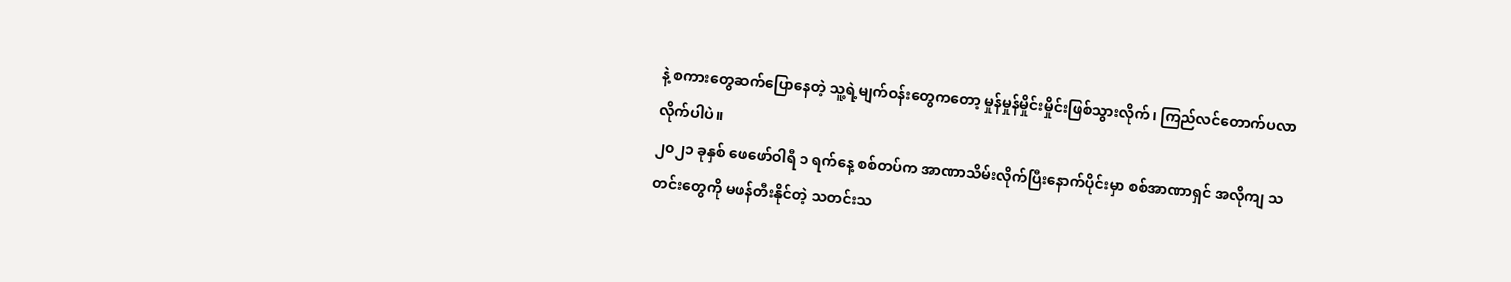နဲ့ စကားတွေဆက်ပြောနေတဲ့ သူ့ရဲ့မျက်ဝန်းတွေကတော့ မှုန်မှုန်မှိုင်းမှိုင်းဖြစ်သွားလိုက်၊ ကြည်လင်တောက်ပလာလိုက်ပါပဲ။
၂၀၂၁ ခုနှစ် ဖေဖော်ဝါရီ ၁ ရက်နေ့ စစ်တပ်က အာဏာသိမ်းလိုက်ပြီးနောက်ပိုင်းမှာ စစ်အာဏာရှင် အလိုကျ သတင်းတွေကို မဖန်တီးနိုင်တဲ့ သတင်းသ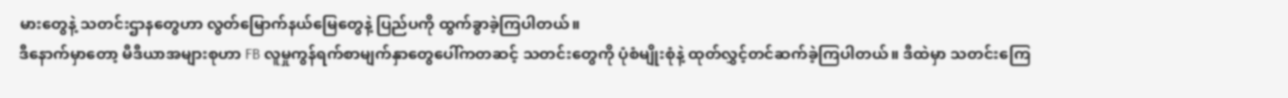မားတွေနဲ့ သတင်းဌာနတွေဟာ လွတ်မြောက်နယ်မြေတွေနဲ့ ပြည်ပကို ထွက်ခွာခဲ့ကြပါတယ်။
ဒီနောက်မှာတော့ မီဒီယာအများစုဟာ FB လူမှုကွန်ရက်စာမျက်နှာတွေပေါ်ကတဆင့် သတင်းတွေကို ပုံစံမျိုးစုံနဲ့ ထုတ်လွှင့်တင်ဆက်ခဲ့ကြပါတယ်။ ဒီထဲမှာ သတင်းကြေ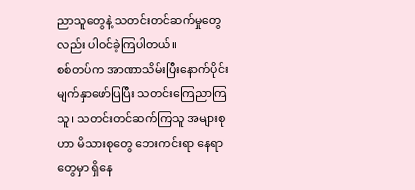ညာသူတွေနဲ့ သတင်းတင်ဆက်မှုတွေလည်း ပါဝင်ခဲ့ကြပါတယ်။
စစ်တပ်က အာဏာသိမ်းပြီးနောက်ပိုင်း မျက်နှာဖော်ပြပြီး သတင်းကြေညာကြသူ၊ သတင်းတင်ဆက်ကြသူ အများစုဟာ မိသားစုတွေ ဘေးကင်းရာ နေရာတွေမှာ ရှိနေ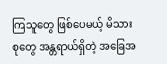ကြသူတွေ ဖြစ်ပေမယ့် မိသားစုတွေ အန္တရာယ်ရှိတဲ့ အခြေအ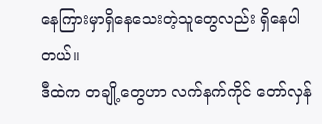နေကြားမှာရှိနေသေးတဲ့သူတွေလည်း ရှိနေပါတယ်။
ဒီထဲက တချို့တွေဟာ လက်နက်ကိုင် တော်လှန်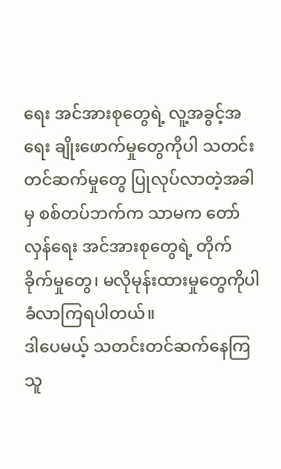ရေး အင်အားစုတွေရဲ့ လူ့အခွင့်အရေး ချိုးဖောက်မှုတွေကိုပါ သတင်းတင်ဆက်မှုတွေ ပြုလုပ်လာတဲ့အခါမှ စစ်တပ်ဘက်က သာမက တော်လှန်ရေး အင်အားစုတွေရဲ့ တိုက်ခိုက်မှုတွေ၊ မလိုမုန်းထားမှုတွေကိုပါ ခံလာကြရပါတယ်။
ဒါပေမယ့် သတင်းတင်ဆက်နေကြသူ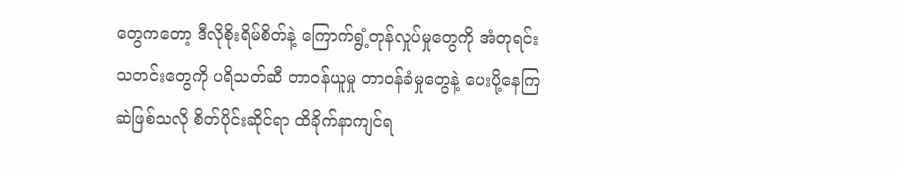တွေကတော့ ဒီလိုစိုးရိမ်စိတ်နဲ့ ကြောက်ရွံ့တုန်လှုပ်မှုတွေကို အံတုရင်း သတင်းတွေကို ပရိသတ်ဆီ တာဝန်ယူမှု တာဝန်ခံမှုတွေနဲ့ ပေးပို့နေကြဆဲဖြစ်သလို စိတ်ပိုင်းဆိုင်ရာ ထိခိုက်နာကျင်ရ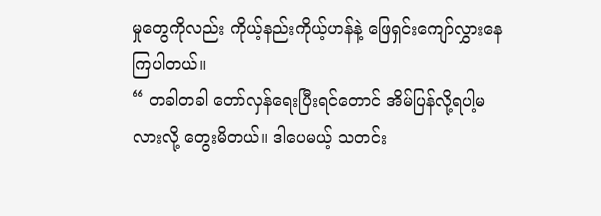မှုတွေကိုလည်း ကိုယ့်နည်းကိုယ့်ဟန်နဲ့ ဖြေရှင်းကျော်လွှားနေကြပါတယ်။
“ တခါတခါ တော်လှန်ရေးပြီးရင်တောင် အိမ်ပြန်လို့ရပါ့မလားလို့ တွေးမိတယ်။ ဒါပေမယ့် သတင်း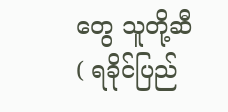တွေ သူတို့ဆီ( ရခိုင်ပြည်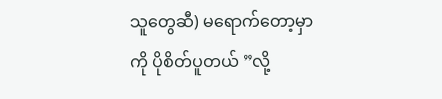သူတွေဆီ) မရောက်တော့မှာကို ပိုစိတ်ပူတယ် ”လို့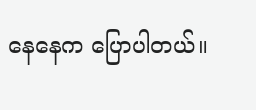နေနေက ပြောပါတယ်။